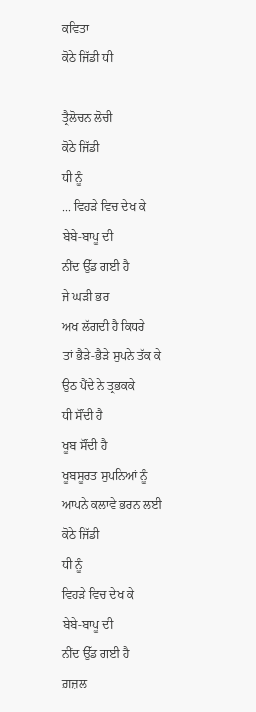ਕਵਿਤਾ
ਕੋਠੇ ਜਿੱਡੀ ਧੀ

ਤ੍ਰੈਲੋਚਨ ਲੋਚੀ
ਕੋਠੇ ਜਿੱਡੀ
ਧੀ ਨੂੰ
... ਵਿਹੜੇ ਵਿਚ ਦੇਖ ਕੇ
ਬੇਬੇ-ਬਾਪੂ ਦੀ
ਨੀਂਦ ਉੱਡ ਗਈ ਹੈ
ਜੇ ਘੜੀ ਭਰ
ਅਖ ਲੱਗਦੀ ਹੈ ਕਿਧਰੇ
ਤਾਂ ਭੈੜੇ-ਭੈੜੇ ਸੁਪਨੇ ਤੱਕ ਕੇ
ਉਠ ਪੈਂਦੇ ਨੇ ਤ੍ਰਭਕਕੇ
ਧੀ ਸੌਂਦੀ ਹੈ
ਖੂਬ ਸੌਂਦੀ ਹੈ
ਖੂਬਸੂਰਤ ਸੁਪਨਿਆਂ ਨੂੰ
ਆਪਨੇ ਕਲਾਵੇ ਭਰਨ ਲਈ
ਕੋਠੇ ਜਿੱਡੀ
ਧੀ ਨੂੰ
ਵਿਹੜੇ ਵਿਚ ਦੇਖ ਕੇ
ਬੇਬੇ-ਬਾਪੂ ਦੀ
ਨੀਂਦ ਉੱਡ ਗਈ ਹੈ
ਗ਼ਜ਼ਲ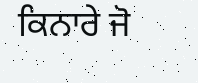ਕਿਨਾਰੇ ਜੋ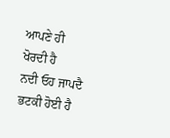ਆਪਣੇ ਹੀ ਖੋਰਦੀ ਹੈ
ਨਦੀ ਓਹ ਜਾਪਦੈ ਭਟਕੀ ਹੋਈ ਹੈ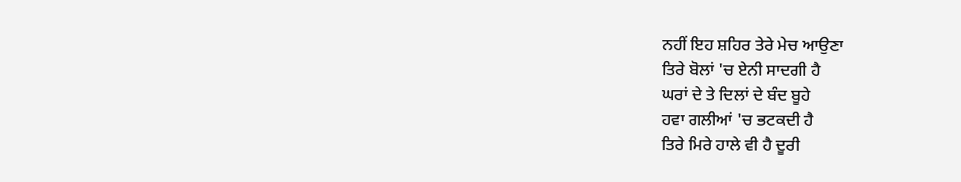ਨਹੀਂ ਇਹ ਸ਼ਹਿਰ ਤੇਰੇ ਮੇਚ ਆਉਣਾ
ਤਿਰੇ ਬੋਲਾਂ 'ਚ ਏਨੀ ਸਾਦਗੀ ਹੈ
ਘਰਾਂ ਦੇ ਤੇ ਦਿਲਾਂ ਦੇ ਬੰਦ ਬੂਹੇ
ਹਵਾ ਗਲੀਆਂ 'ਚ ਭਟਕਦੀ ਹੈ
ਤਿਰੇ ਮਿਰੇ ਹਾਲੇ ਵੀ ਹੈ ਦੂਰੀ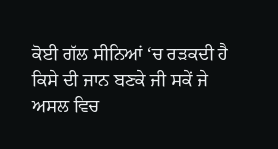ਕੋਈ ਗੱਲ ਸੀਨਿਆਂ ‘ਚ ਰੜਕਦੀ ਹੈ
ਕਿਸੇ ਦੀ ਜਾਨ ਬਣਕੇ ਜੀ ਸਕੇਂ ਜੇ
ਅਸਲ ਵਿਚ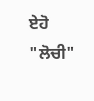ਏਹੋ "ਲੋਚੀ"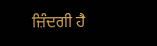ਜ਼ਿੰਦਗੀ ਹੈ